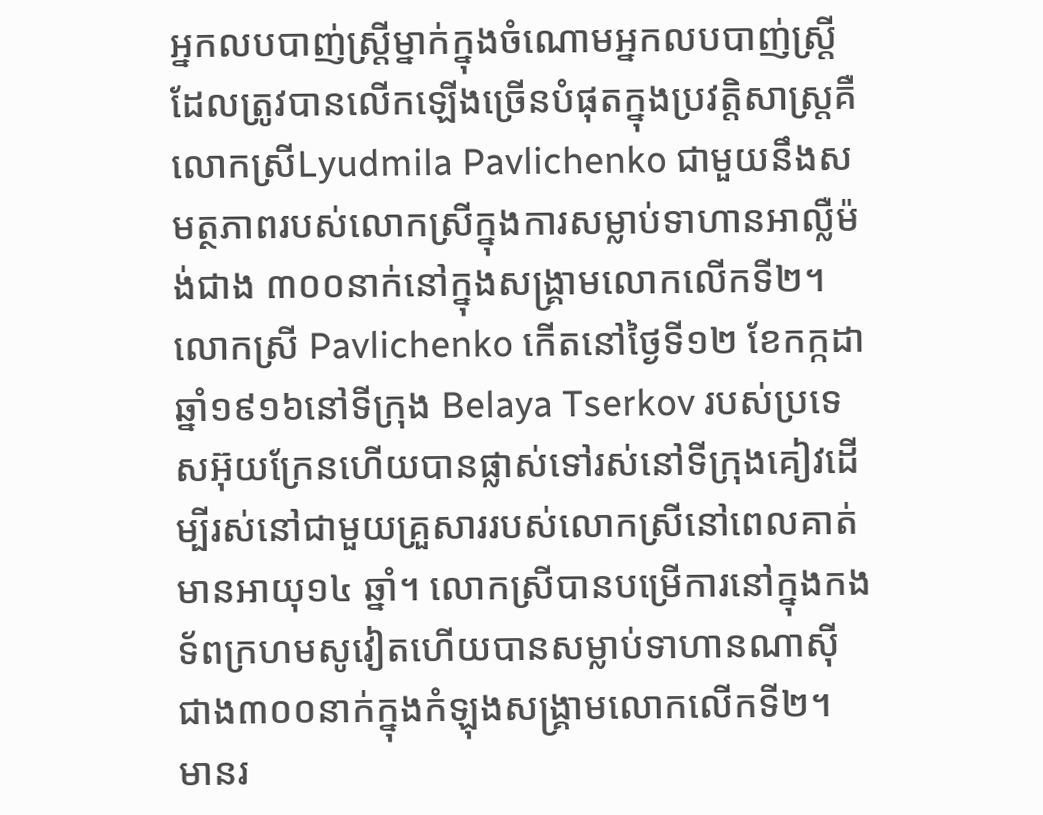អ្នកលបបាញ់ស្រ្តីម្នាក់ក្នុងចំណោមអ្នកលបបាញ់ស្ត្រីដែលត្រូវបានលើកឡើងច្រើនបំផុតក្នុងប្រវត្តិសាស្ត្រគឺលោកស្រីLyudmila Pavlichenko ជាមួយនឹងសមត្ថភាពរបស់លោកស្រីក្នុងការសម្លាប់ទាហានអាល្លឺម៉ង់ជាង ៣០០នាក់នៅក្នុងសង្គ្រាមលោកលើកទី២។លោកស្រី Pavlichenko កើតនៅថ្ងៃទី១២ ខែកក្កដា ឆ្នាំ១៩១៦នៅទីក្រុង Belaya Tserkov របស់ប្រទេសអ៊ុយក្រែនហើយបានផ្លាស់ទៅរស់នៅទីក្រុងគៀវដើម្បីរស់នៅជាមួយគ្រួសាររបស់លោកស្រីនៅពេលគាត់មានអាយុ១៤ ឆ្នាំ។ លោកស្រីបានបម្រើការនៅក្នុងកងទ័ពក្រហមសូវៀតហើយបានសម្លាប់ទាហានណាស៊ីជាង៣០០នាក់ក្នុងកំឡុងសង្គ្រាមលោកលើកទី២។ មានរ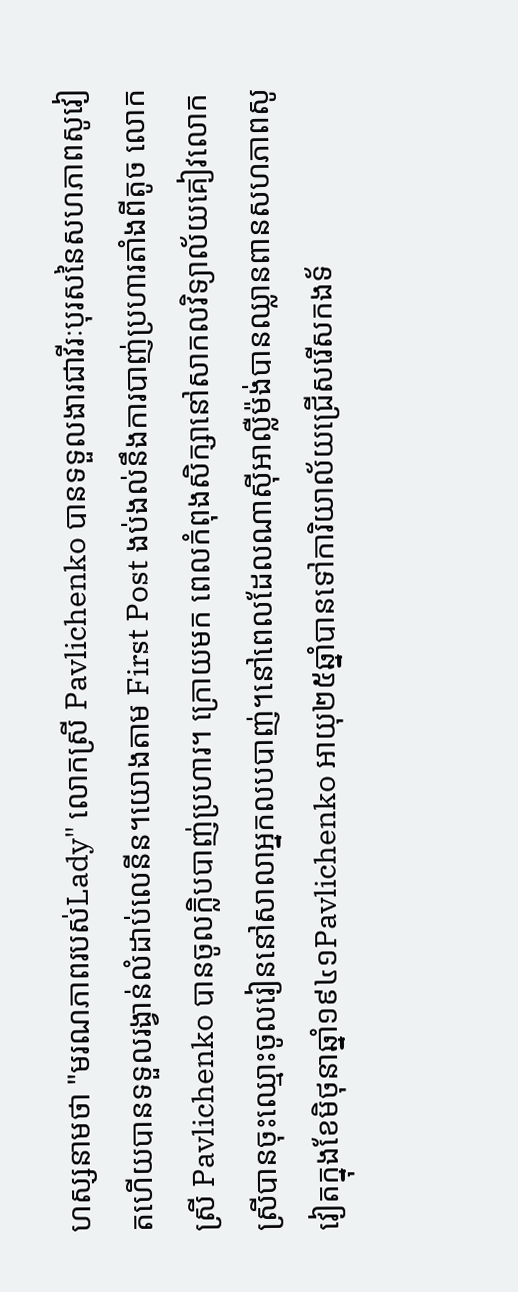ហស្សនាមថា "មរណភាពរបស់Lady" លោកស្រី Pavlichenko បានទទួលងារជាវីរៈបុរសនៃសហភាពសូវៀតហើយបានទទួលរង្វាន់លំដាប់លេនីន។យោងតាម First Post ងប់ងល់នឹងការបាញ់ប្រហារតាំងពីតូច លោកស្រី Pavlichenko បានចូលក្លិបបាញ់ប្រហារ។ ក្រោយមក ពេលកំពុងសិក្សានៅសាកលវិទ្យាល័យគៀវលោកស្រីបានចុះឈ្មោះចូលរៀននៅសាលាអ្នកលបបាញ់។នៅពេលដែលណាស៊ីអាល្លឺម៉ង់បានឈ្លានពានសហភាពសូវៀតក្នុងខែមិថុនាឆ្នាំ១៩៤១Pavlichenko អាយុ២៥ឆ្នាំបានទៅការិយាល័យជ្រើសរើសកងទ័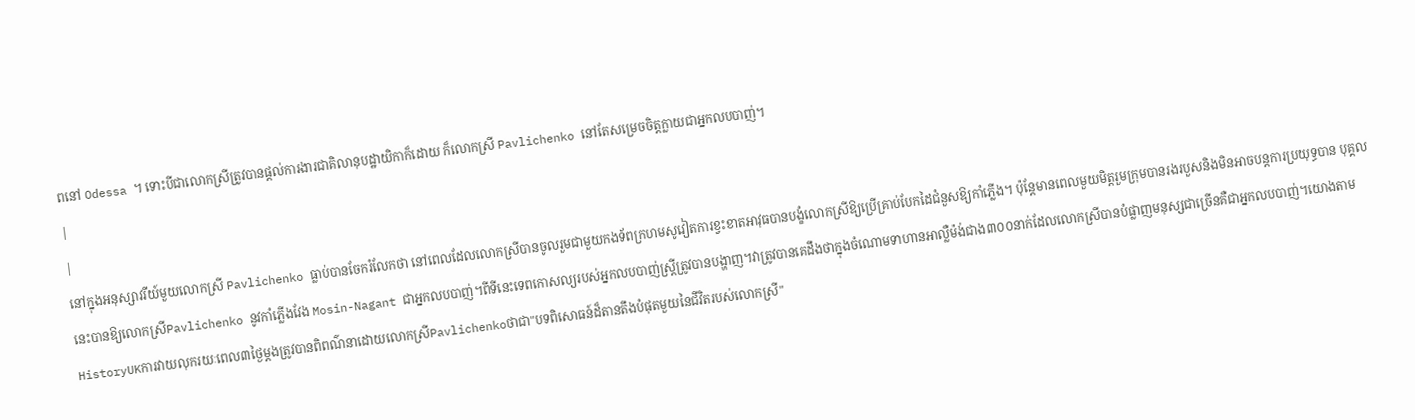ពនៅ Odessa ។ ទោះបីជាលោកស្រីត្រូវបានផ្តល់ការងារជាគិលានុបដ្ឋាយិកាក៏ដោយ ក៏លោកស្រី Pavlichenko នៅតែសម្រេចចិត្តក្លាយជាអ្នកលបបាញ់។
|
|
នៅក្នុងអនុស្សាវរីយ៍មួយលោកស្រី Pavlichenko ធ្លាប់បានចែករំលែកថា នៅពេលដែលលោកស្រីបានចូលរួមជាមួយកងទ័ពក្រហមសូវៀតការខ្វះខាតអាវុធបានបង្ខំលោកស្រីឱ្យប្រើគ្រាប់បែកដៃជំនួសឱ្យកាំភ្លើង។ ប៉ុន្តែមានពេលមួយមិត្តរួមក្រុមបានរងរបួសនិងមិនអាចបន្តការប្រយុទ្ធបាន បុគ្គលនេះបានឱ្យលោកស្រីPavlichenko នូវកាំភ្លើងវែង Mosin-Nagant ជាអ្នកលបបាញ់។ពីទីនេះទេពកោសល្យរបស់អ្នកលបបាញ់ស្ត្រីត្រូវបានបង្ហាញ។វាត្រូវបានគេដឹងថាក្នុងចំណោមទាហានអាល្លឺម៉ង់ជាង៣០០នាក់ដែលលោកស្រីបានបំផ្លាញមនុស្សជាច្រើនគឺជាអ្នកលបបាញ់។យោងតាម HistoryUKការវាយលុករយៈពេល៣ថ្ងៃម្តងត្រូវបានពិពណ៌នាដោយលោកស្រីPavlichenkoថាជា"បទពិសោធន៍ដ៏តានតឹងបំផុតមួយនៃជីវិតរបស់លោកស្រី"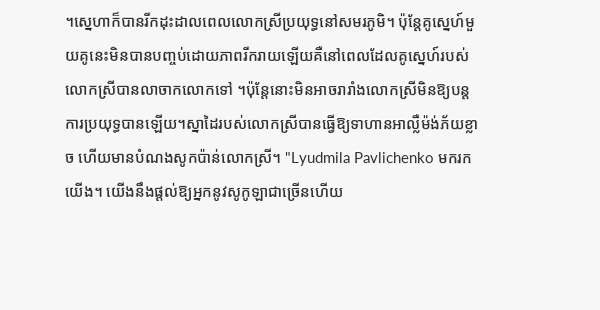។ស្នេហាក៏បានរីកដុះដាលពេលលោកស្រីប្រយុទ្ធនៅសមរភូមិ។ ប៉ុន្តែគូស្នេហ៍មួយគូនេះមិនបានបញ្ចប់ដោយភាពរីករាយឡើយគឺនៅពេលដែលគូស្នេហ៍របស់លោកស្រីបានលាចាកលោកទៅ ។ប៉ុន្តែនោះមិនអាចរារាំងលោកស្រីមិនឱ្យបន្តការប្រយុទ្ធបានឡើយ។ស្នាដៃរបស់លោកស្រីបានធ្វើឱ្យទាហានអាល្លឺម៉ង់ភ័យខ្លាច ហើយមានបំណងសូកប៉ាន់លោកស្រី។ "Lyudmila Pavlichenko មករកយើង។ យើងនឹងផ្តល់ឱ្យអ្នកនូវសូកូឡាជាច្រើនហើយ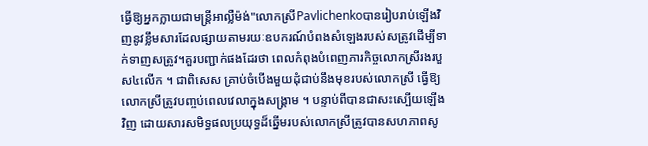ធ្វើឱ្យអ្នកក្លាយជាមន្ត្រីអាល្លឺម៉ង់"លោកស្រីPavlichenkoបានរៀបរាប់ឡើងវិញនូវខ្លឹមសារដែលផ្សាយតាមរយៈឧបករណ៍បំពងសំឡេងរបស់សត្រូវដើម្បីទាក់ទាញសត្រូវ។គួរបញ្ជាក់ផងដែរថា ពេលកំពុងបំពេញភារកិច្ចលោកស្រីរងរបួស៤លើក ។ ជាពិសេស គ្រាប់ចំបើងមួយដុំជាប់នឹងមុខរបស់លោកស្រី ធ្វើឱ្យលោកស្រីត្រូវបញ្ចប់ពេលវេលាក្នុងសង្គ្រាម ។ បន្ទាប់ពីបានជាសះស្បើយឡើងវិញ ដោយសារសមិទ្ធផលប្រយុទ្ធដ៏ឆ្នើមរបស់លោកស្រីត្រូវបានសហភាពសូ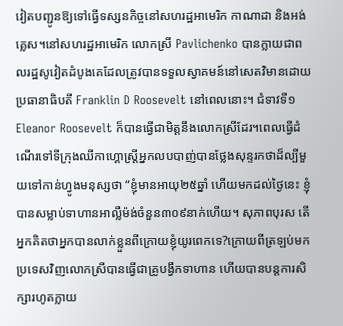វៀតបញ្ជូនឱ្យទៅធ្វើទស្សនកិច្ចនៅសហរដ្ឋអាមេរិក កាណាដា និងអង់គ្លេស។នៅសហរដ្ឋអាមេរិក លោកស្រី Pavlichenko បានក្លាយជាពលរដ្ឋសូវៀតដំបូងគេដែលត្រូវបានទទួលស្វាគមន៍នៅសេតវិមានដោយប្រធានាធិបតី Franklin D Roosevelt នៅពេលនោះ។ ជំទាវទី១ Eleanor Roosevelt ក៏បានធ្វើជាមិត្តនឹងលោកស្រីដែរ។ពេលធ្វើដំណើរទៅទីក្រុងឈីកាហ្គោស្ត្រីអ្នកលបបាញ់បានថ្លែងសុន្ទរកថាដ៏ល្បីមួយទៅកាន់ហ្វូងមនុស្សថា “ខ្ញុំមានអាយុ២៥ឆ្នាំ ហើយមកដល់ថ្ងៃនេះ ខ្ញុំបានសម្លាប់ទាហានអាល្លឺម៉ង់ចំនួន៣០៩នាក់ហើយ។ សុភាពបុរស តើអ្នកគិតថាអ្នកបានលាក់ខ្លួនពីក្រោយខ្ញុំយូរពេកទេ?ក្រោយពីត្រឡប់មកប្រទេសវិញលោកស្រីបានធ្វើជាគ្រូបង្វឹកទាហាន ហើយបានបន្តការសិក្សារហូតក្លាយ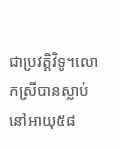ជាប្រវត្តិវិទូ។លោកស្រីបានស្លាប់នៅអាយុ៥៨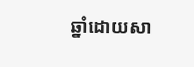ឆ្នាំដោយសា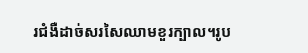រជំងឺដាច់សរសៃឈាមខួរក្បាល។រូប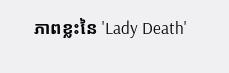ភាពខ្លះនៃ 'Lady Death'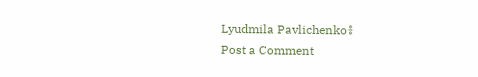Lyudmila Pavlichenko៖
Post a Comment